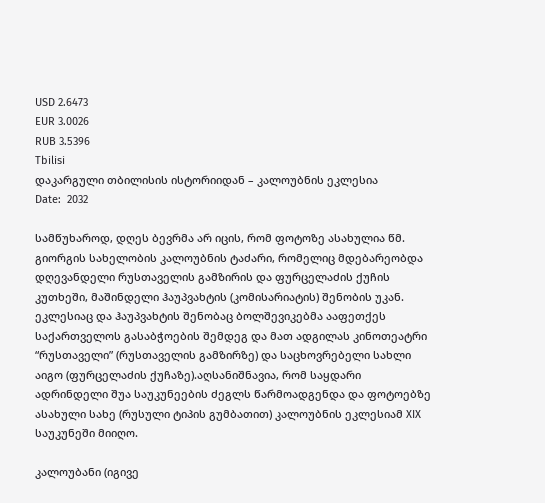USD 2.6473
EUR 3.0026
RUB 3.5396
Tbilisi
დაკარგული თბილისის ისტორიიდან – კალოუბნის ეკლესია
Date:  2032

სამწუხაროდ, დღეს ბევრმა არ იცის, რომ ფოტოზე ასახულია წმ. გიორგის სახელობის კალოუბნის ტაძარი, რომელიც მდებარეობდა დღევანდელი რუსთაველის გამზირის და ფურცელაძის ქუჩის კუთხეში, მაშინდელი ჰაუპვახტის (კომისარიატის) შენობის უკან. ეკლესიაც და ჰაუპვახტის შენობაც ბოლშევიკებმა ააფეთქეს საქართველოს გასაბჭოების შემდეგ და მათ ადგილას კინოთეატრი “რუსთაველი” (რუსთაველის გამზირზე) და საცხოვრებელი სახლი აიგო (ფურცელაძის ქუჩაზე).აღსანიშნავია, რომ საყდარი ადრინდელი შუა საუკუნეების ძეგლს წარმოადგენდა და ფოტოებზე ასახული სახე (რუსული ტიპის გუმბათით) კალოუბნის ეკლესიამ XIX საუკუნეში მიიღო.

კალოუბანი (იგივე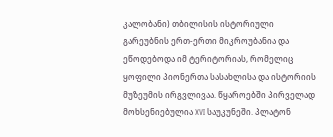კალობანი) თბილისის ისტორიული გარეუბნის ერთ-ერთი მიკროუბანია და ეწოდებოდა იმ ტერიტორიას, რომელიც ყოფილი პიონერთა სასახლისა და ისტორიის მუზეუმის ირგვლივაა. წყაროებში პირველად მოხსენიებულია XVI საუკუნეში. პლატონ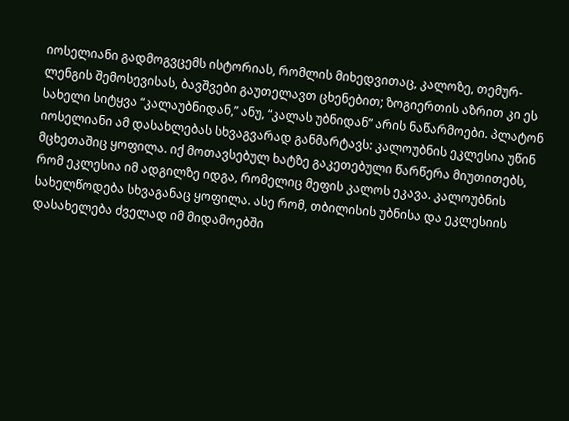იოსელიანი გადმოგვცემს ისტორიას, რომლის მიხედვითაც, კალოზე, თემურ-ლენგის შემოსევისას, ბავშვები გაუთელავთ ცხენებით; ზოგიერთის აზრით კი ეს სახელი სიტყვა “კალაუბნიდან,” ანუ, “კალას უბნიდან” არის ნაწარმოები. პლატონ იოსელიანი ამ დასახლებას სხვაგვარად განმარტავს: კალოუბნის ეკლესია უწინ მცხეთაშიც ყოფილა. იქ მოთავსებულ ხატზე გაკეთებული წარწერა მიუთითებს, რომ ეკლესია იმ ადგილზე იდგა, რომელიც მეფის კალოს ეკავა. კალოუბნის სახელწოდება სხვაგანაც ყოფილა. ასე რომ, თბილისის უბნისა და ეკლესიის დასახელება ძველად იმ მიდამოებში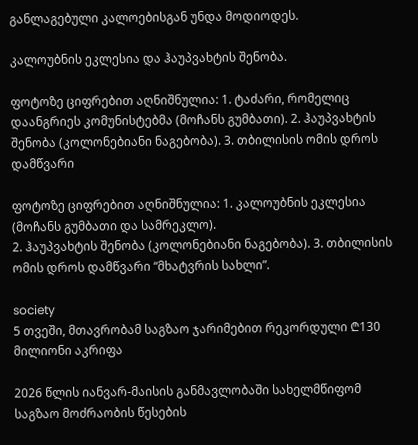განლაგებული კალოებისგან უნდა მოდიოდეს.

კალოუბნის ეკლესია და ჰაუპვახტის შენობა.

ფოტოზე ციფრებით აღნიშნულია: 1. ტაძარი, რომელიც დაანგრიეს კომუნისტებმა (მოჩანს გუმბათი). 2. ჰაუპვახტის შენობა (კოლონებიანი ნაგებობა). 3. თბილისის ომის დროს დამწვარი

ფოტოზე ციფრებით აღნიშნულია: 1. კალოუბნის ეკლესია (მოჩანს გუმბათი და სამრეკლო).
2. ჰაუპვახტის შენობა (კოლონებიანი ნაგებობა). 3. თბილისის ომის დროს დამწვარი “მხატვრის სახლი”.

society
5 თვეში, მთავრობამ საგზაო ჯარიმებით რეკორდული ₾130 მილიონი აკრიფა

2026 წლის იანვარ-მაისის განმავლობაში სახელმწიფომ საგზაო მოძრაობის წესების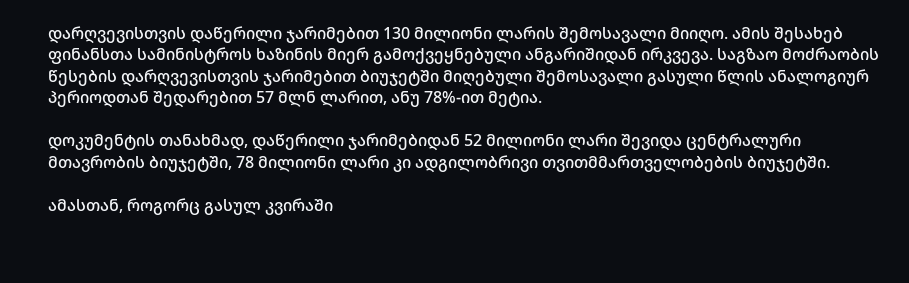დარღვევისთვის დაწერილი ჯარიმებით 130 მილიონი ლარის შემოსავალი მიიღო. ამის შესახებ ფინანსთა სამინისტროს ხაზინის მიერ გამოქვეყნებული ანგარიშიდან ირკვევა. საგზაო მოძრაობის წესების დარღვევისთვის ჯარიმებით ბიუჯეტში მიღებული შემოსავალი გასული წლის ანალოგიურ პერიოდთან შედარებით 57 მლნ ლარით, ანუ 78%-ით მეტია.

დოკუმენტის თანახმად, დაწერილი ჯარიმებიდან 52 მილიონი ლარი შევიდა ცენტრალური მთავრობის ბიუჯეტში, 78 მილიონი ლარი კი ადგილობრივი თვითმმართველობების ბიუჯეტში.

ამასთან, როგორც გასულ კვირაში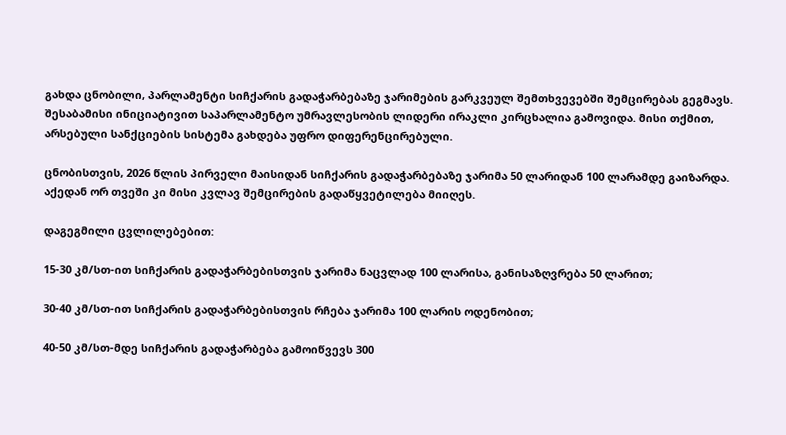გახდა ცნობილი, პარლამენტი სიჩქარის გადაჭარბებაზე ჯარიმების გარკვეულ შემთხვევებში შემცირებას გეგმავს. შესაბამისი ინიციატივით საპარლამენტო უმრავლესობის ლიდერი ირაკლი კირცხალია გამოვიდა. მისი თქმით, არსებული სანქციების სისტემა გახდება უფრო დიფერენცირებული.

ცნობისთვის, 2026 წლის პირველი მაისიდან სიჩქარის გადაჭარბებაზე ჯარიმა 50 ლარიდან 100 ლარამდე გაიზარდა. აქედან ორ თვეში კი მისი კვლავ შემცირების გადაწყვეტილება მიიღეს.

დაგეგმილი ცვლილებებით:

15-30 კმ/სთ-ით სიჩქარის გადაჭარბებისთვის ჯარიმა ნაცვლად 100 ლარისა, განისაზღვრება 50 ლარით;

30-40 კმ/სთ-ით სიჩქარის გადაჭარბებისთვის რჩება ჯარიმა 100 ლარის ოდენობით;

40-50 კმ/სთ-მდე სიჩქარის გადაჭარბება გამოიწვევს 300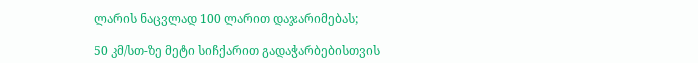ლარის ნაცვლად 100 ლარით დაჯარიმებას;

50 კმ/სთ-ზე მეტი სიჩქარით გადაჭარბებისთვის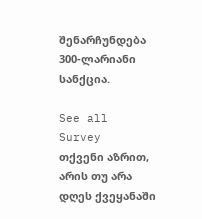შენარჩუნდება 300-ლარიანი სანქცია.

See all
Survey
თქვენი აზრით, არის თუ არა დღეს ქვეყანაში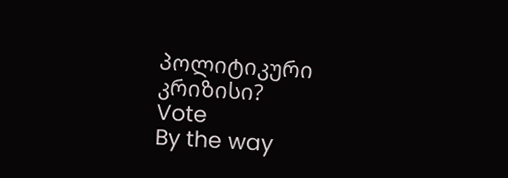პოლიტიკური კრიზისი?
Vote
By the way